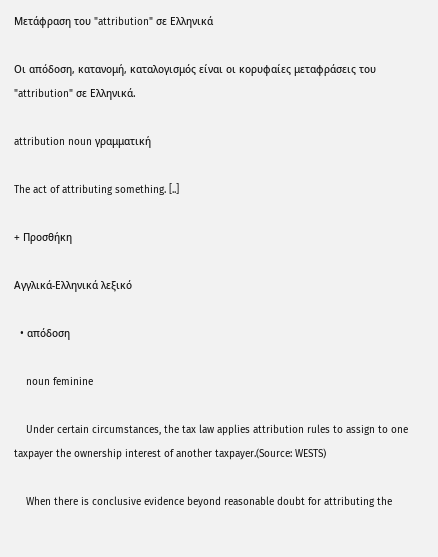Μετάφραση του "attribution" σε Ελληνικά

Οι απόδοση, κατανομή, καταλογισμός είναι οι κορυφαίες μεταφράσεις του "attribution" σε Ελληνικά.

attribution noun γραμματική

The act of attributing something. [..]

+ Προσθήκη

Αγγλικά-Ελληνικά λεξικό

  • απόδοση

    noun feminine

    Under certain circumstances, the tax law applies attribution rules to assign to one taxpayer the ownership interest of another taxpayer.(Source: WESTS)

    When there is conclusive evidence beyond reasonable doubt for attributing the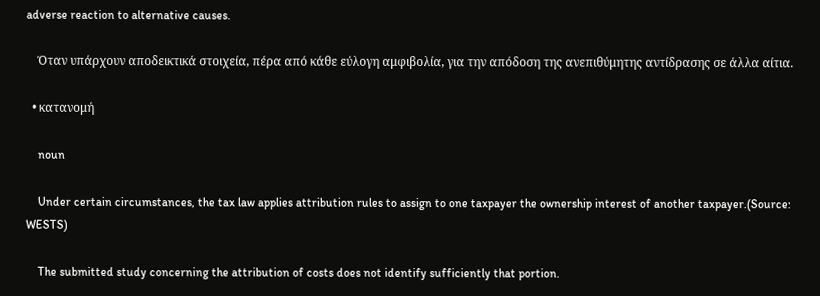adverse reaction to alternative causes.

    Όταν υπάρχουν αποδεικτικά στοιχεία, πέρα από κάθε εύλογη αμφιβολία, για την απόδοση της ανεπιθύμητης αντίδρασης σε άλλα αίτια.

  • κατανομή

    noun

    Under certain circumstances, the tax law applies attribution rules to assign to one taxpayer the ownership interest of another taxpayer.(Source: WESTS)

    The submitted study concerning the attribution of costs does not identify sufficiently that portion.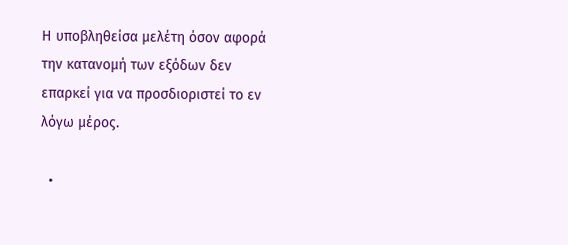Η υποβληθείσα μελέτη όσον αφορά την κατανομή των εξόδων δεν επαρκεί για να προσδιοριστεί το εν λόγω μέρος.

  •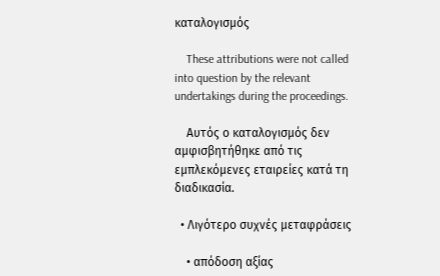καταλογισμός

    These attributions were not called into question by the relevant undertakings during the proceedings.

    Αυτός ο καταλογισμός δεν αμφισβητήθηκε από τις εμπλεκόμενες εταιρείες κατά τη διαδικασία.

  • Λιγότερο συχνές μεταφράσεις

    • απόδοση αξίας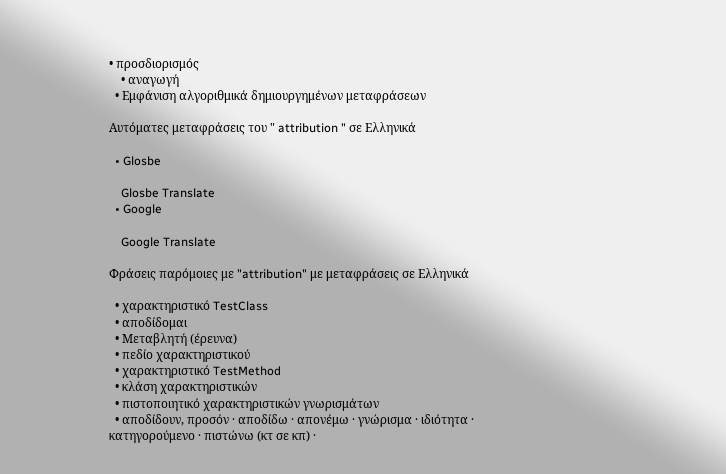• προσδιορισμός
    • αναγωγή
  • Εμφάνιση αλγοριθμικά δημιουργημένων μεταφράσεων

Αυτόματες μεταφράσεις του " attribution " σε Ελληνικά

  • Glosbe

    Glosbe Translate
  • Google

    Google Translate

Φράσεις παρόμοιες με "attribution" με μεταφράσεις σε Ελληνικά

  • χαρακτηριστικό TestClass
  • αποδίδομαι
  • Μεταβλητή (έρευνα)
  • πεδίο χαρακτηριστικού
  • χαρακτηριστικό TestMethod
  • κλάση χαρακτηριστικών
  • πιστοποιητικό χαρακτηριστικών γνωρισμάτων
  • αποδίδουν, προσόν · αποδίδω · απονέμω · γνώρισμα · ιδιότητα · κατηγορούμενο · πιστώνω (κτ σε κπ) ·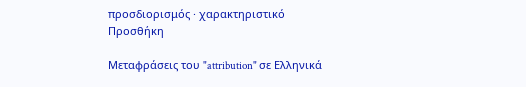προσδιορισμός · χαρακτηριστικό
Προσθήκη

Μεταφράσεις του "attribution" σε Ελληνικά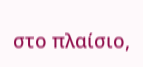στο πλαίσιο,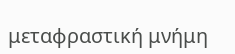μεταφραστική μνήμη